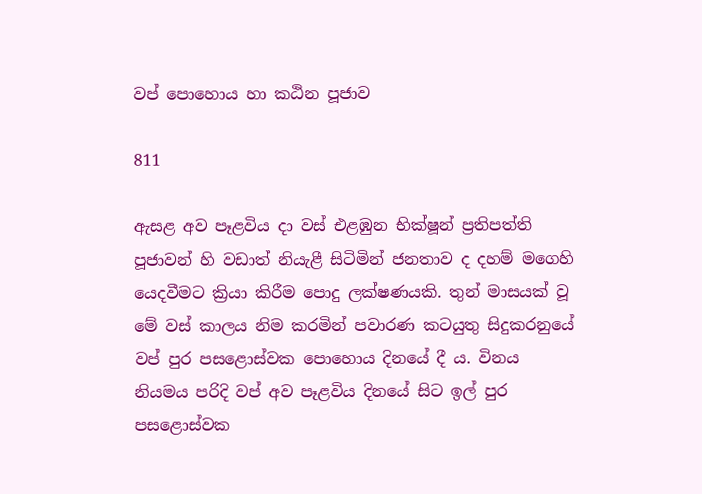වප් පොහොය හා කඨින පූජාව

811

ඇසළ අව පෑළවිය දා වස් එළඹුන භික්ෂූන් ප්‍රතිපත්ති පූජාවන් හි වඩාත් නියැළී සිටිමින් ජනතාව ද දහම් මගෙහි යෙදවීමට ක්‍රියා කිරීම පොදු ලක්ෂණයකි. තුන් මාසයක් වූ මේ වස් කාලය නිම කරමින් පවාරණ කටයුතු සිදුකරනුයේ වප් පුර පසළොස්වක පොහොය දිනයේ දී ය. විනය නියමය පරිදි වප් අව පෑළවිය දිනයේ සිට ඉල් පුර පසළොස්වක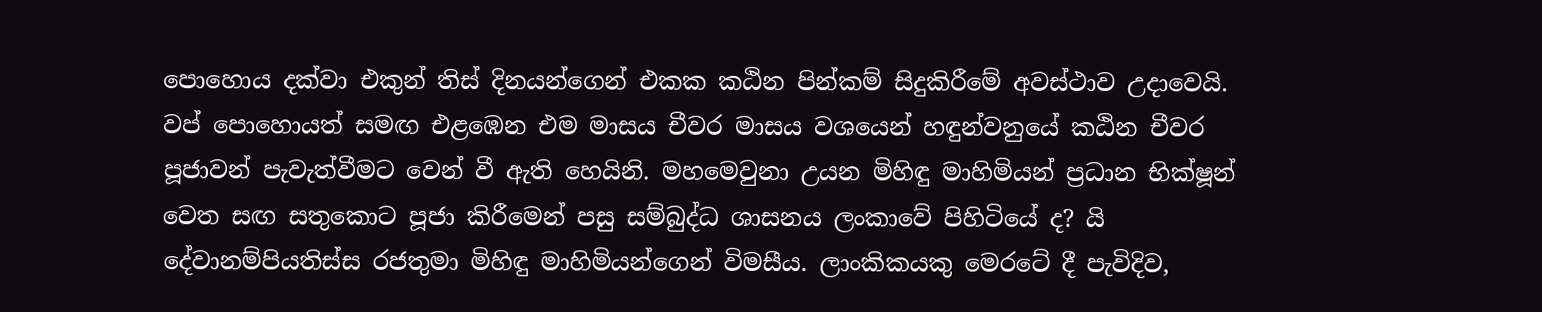පොහොය දක්වා එකුන් තිස් දිනයන්ගෙන් එකක කඨින පින්කම් සිදුකිරීමේ අවස්ථාව උදාවෙයි. වප් පොහොයත් සමඟ එළඹෙන එම මාසය චීවර මාසය වශයෙන් හඳුන්වනුයේ කඨින චීවර පූජාවන් පැවැත්වීමට වෙන් වී ඇති හෙයිනි. මහමෙවුනා උයන මිහිඳු මාහිමියන් ප්‍රධාන භික්ෂූන් වෙත සඟ සතුකොට පූජා කිරීමෙන් පසු සම්බුද්ධ ශාසනය ලංකාවේ පිහිටියේ ද? යි දේවානම්පියතිස්ස රජතුමා මිහිඳු මාහිමියන්ගෙන් විමසීය. ලාංකිකයකු මෙරටේ දී පැවිදිව,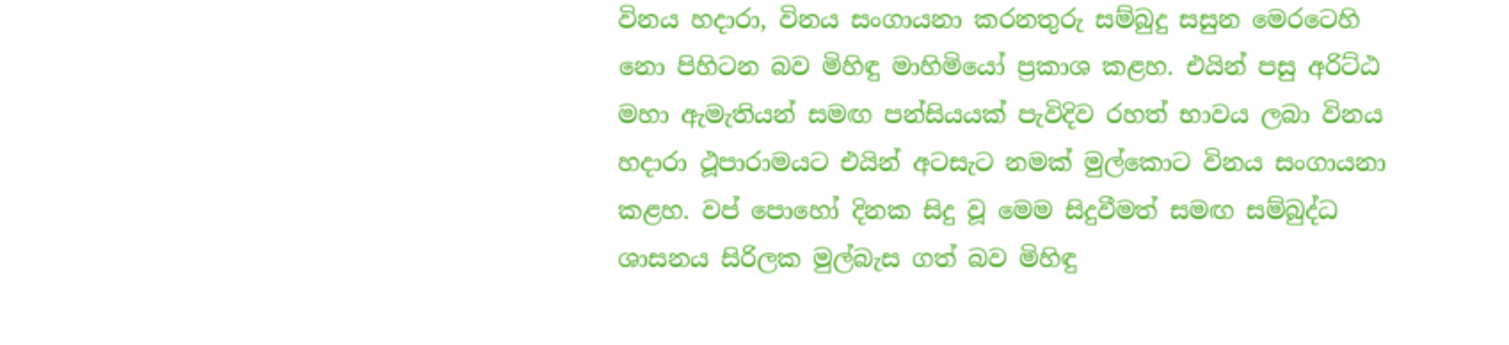විනය හදාරා, විනය සංගායනා කරනතුරු සම්බුදු සසුන මෙරටෙහි නො පිහිටන බව මිහිඳු මාහිමියෝ ප්‍රකාශ කළහ. එයින් පසු අරිට්ඨ මහා ඇමැතියන් සමඟ පන්සියයක් පැවිදිව රහත් භාවය ලබා විනය හදාරා ථූපාරාමයට එයින් අටසැට නමක් මුල්කොට විනය සංගායනා කළහ. වප් පොහෝ දිනක සිදු වූ මෙම සිදුවීමත් සමඟ සම්බුද්ධ ශාසනය සිරිලක මුල්බැස ගත් බව මිහිඳු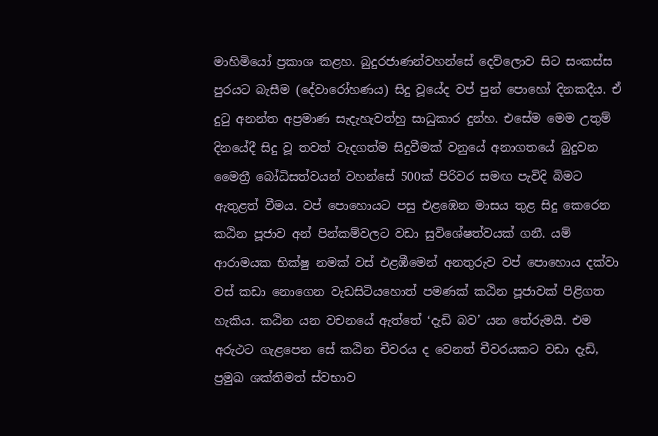මාහිමියෝ ප්‍රකාශ කළහ. බුදුරජාණන්වහන්සේ දෙව්ලොව සිට සංකස්ස පුරයට බැසීම (දේවාරෝහණය) සිදු වූයේද වප් පුන් පොහෝ දිනකදීය. ඒ දුටු අනන්ත අප්‍රමාණ සැදැහැවත්හු සාධුකාර දුන්හ. එසේම මෙම උතුම් දිනයේදී සිදු වූ තවත් වැදගත්ම සිදුවීමක් වනුයේ අනාගතයේ බුදුවන මෛත්‍රී බෝධිසත්වයන් වහන්සේ 500ක් පිරිවර සමඟ පැවිදි බිමට ඇතුළත් වීමය. වප් පොහොයට පසු එළඹෙන මාසය තුළ සිදු කෙරෙන කඨින පූජාව අන් පින්කම්වලට වඩා සුවිශේෂත්වයක් ගනී. යම් ආරාමයක භික්ෂු නමක් වස් එළඹීමෙන් අනතුරුව වප් පොහොය දක්වා වස් කඩා නොගෙන වැඩසිටියහොත් පමණක් කඨින පූජාවක් පිළිගත හැකිය. කඨින යන වචනයේ ඇත්තේ ‘දැඩි බව’ යන තේරුමයි. එම අරුථට ගැළපෙන සේ කඨින චීවරය ද වෙනත් චීවරයකට වඩා දැඩි, ප්‍රමුඛ ශක්තිමත් ස්වභාව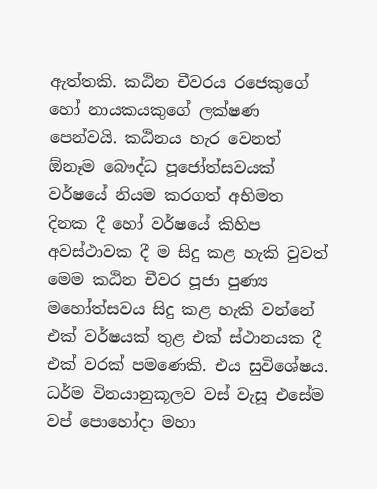ඇත්තකි. කඨින චීවරය රජෙකුගේ හෝ නායකයකුගේ ලක්ෂණ පෙන්වයි. කඨිනය හැර වෙනත් ඕනෑම බෞද්ධ පූජෝත්සවයක් වර්ෂයේ නියම කරගත් අභිමත දිනක දී හෝ වර්ෂයේ කිහිප අවස්ථාවක දී ම සිදු කළ හැකි වුවත් මෙම කඨින චීවර පූජා පුණ්‍ය මහෝත්සවය සිදු කළ හැකි වන්නේ එක් වර්ෂයක් තුළ එක් ස්ථානයක දී එක් වරක් පමණෙකි. එය සුවිශේෂය. ධර්ම විනයානුකූලව වස් වැසූ එසේම වප් පොහෝදා මහා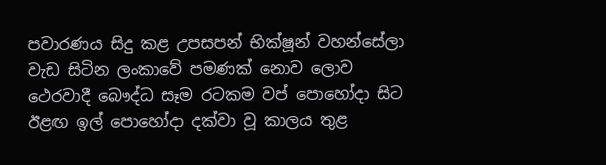පවාරණය සිදු කළ උපසපන් භික්ෂූන් වහන්සේලා වැඩ සිටින ලංකාවේ පමණක් නොව ලොව ථෙරවාදී බෞද්ධ සෑම රටකම වප් පොහෝදා සිට ඊළඟ ඉල් පොහෝදා දක්වා වූ කාලය තුළ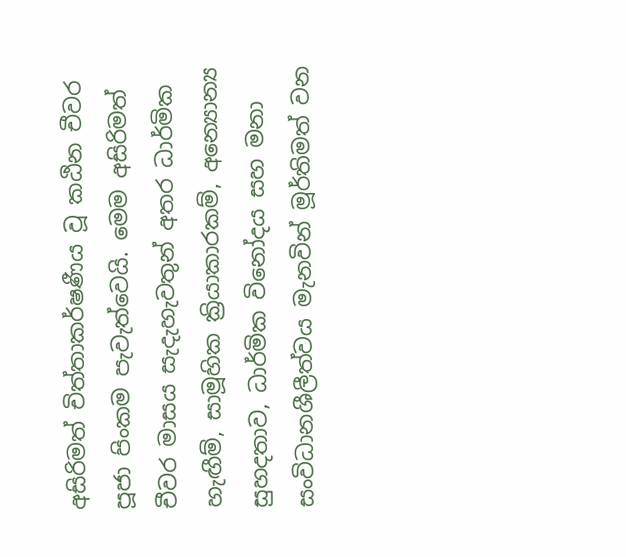අසිරිමත් චිත්තාකර්ෂණීය වූ කඨින චීවර පූජා පිංකම පැවැත්වෙයි. මෙම අසිරිමත් චීවර මාසය සැදැහැවතුන් අතර ධාර්මික හැඟීම්, සාමූහික ක්‍රියාකාරකම්, අන්‍යොන්‍ය සුහදතාව, ධාර්මික විනෝදය සහ මනා සංවිධානශීලීත්වය මැනවින් මූර්තිමත් වන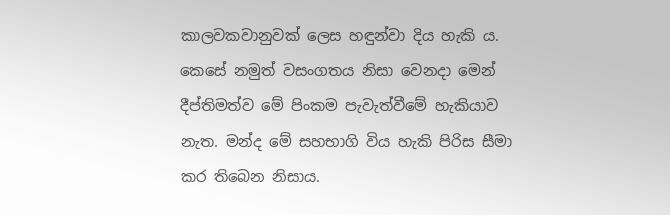කාලවකවානුවක් ලෙස හඳුන්වා දිය හැකි ය. කෙසේ නමුත් වසංගතය නිසා වෙනදා මෙන් දීප්තිමත්ව මේ පිංකම පැවැත්වීමේ හැකියාව නැත. මන්ද මේ සහභාගි විය හැකි පිරිස සීමා කර තිබෙන නිසාය.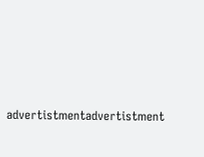advertistmentadvertistment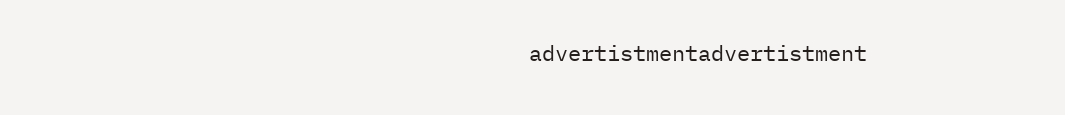advertistmentadvertistment